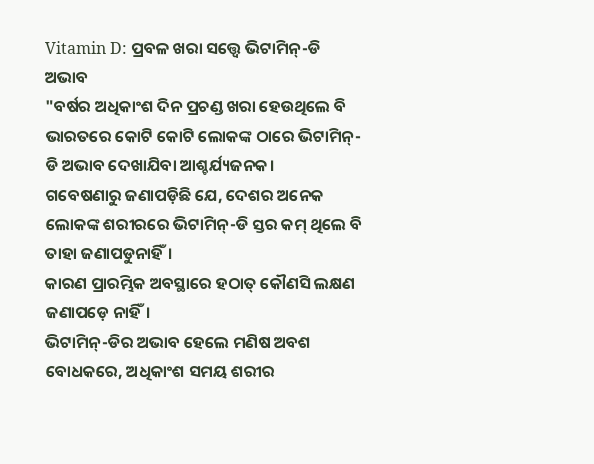Vitamin D: ପ୍ରବଳ ଖରା ସତ୍ତ୍ବେ ଭିଟାମିନ୍-ଡି ଅଭାବ
"ବର୍ଷର ଅଧିକାଂଶ ଦିନ ପ୍ରଚଣ୍ଡ ଖରା ହେଉଥିଲେ ବି ଭାରତରେ କୋଟି କୋଟି ଲୋକଙ୍କ ଠାରେ ଭିଟାମିନ୍- ଡି ଅଭାବ ଦେଖାଯିବା ଆଶ୍ଚର୍ଯ୍ୟଜନକ।
ଗବେଷଣାରୁ ଜଣାପଡ଼ିଛି ଯେ, ଦେଶର ଅନେକ ଲୋକଙ୍କ ଶରୀରରେ ଭିଟାମିନ୍-ଡି ସ୍ତର କମ୍ ଥିଲେ ବି ତାହା ଜଣାପଡୁନାହିଁ।
କାରଣ ପ୍ରାରମ୍ଭିକ ଅବସ୍ଥାରେ ହଠାତ୍ କୌଣସି ଲକ୍ଷଣ ଜଣାପଡ଼େ ନାହିଁ।
ଭିଟାମିନ୍-ଡିର ଅଭାବ ହେଲେ ମଣିଷ ଅବଶ ବୋଧକରେ, ଅଧିକାଂଶ ସମୟ ଶରୀର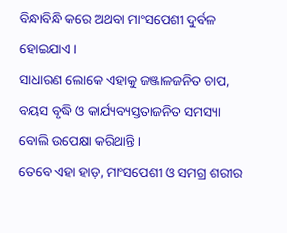ବିନ୍ଧାବିନ୍ଧି କରେ ଅଥବା ମାଂସପେଶୀ ଦୁର୍ବଳ ହୋଇଯାଏ।
ସାଧାରଣ ଲୋକେ ଏହାକୁ ଜଞ୍ଜାଳଜନିତ ଚାପ, ବୟସ ବୃଦ୍ଧି ଓ କାର୍ଯ୍ୟବ୍ୟସ୍ତତାଜନିତ ସମସ୍ୟା ବୋଲି ଉପେକ୍ଷା କରିଥାନ୍ତି।
ତେବେ ଏହା ହାଡ଼, ମାଂସପେଶୀ ଓ ସମଗ୍ର ଶରୀର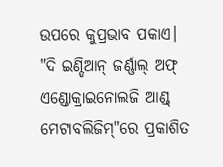ଉପରେ କୁପ୍ରଭାବ ପକାଏ। "ଦି ଇଣ୍ଡିଆନ୍ ଜର୍ଣ୍ଣାଲ୍ ଅଫ୍ ଏଣ୍ଡୋକ୍ରାଇନୋଲଜି ଆଣ୍ଡ୍ ମେଟାବଲିଜିମ୍"ରେ ପ୍ରକାଶିତ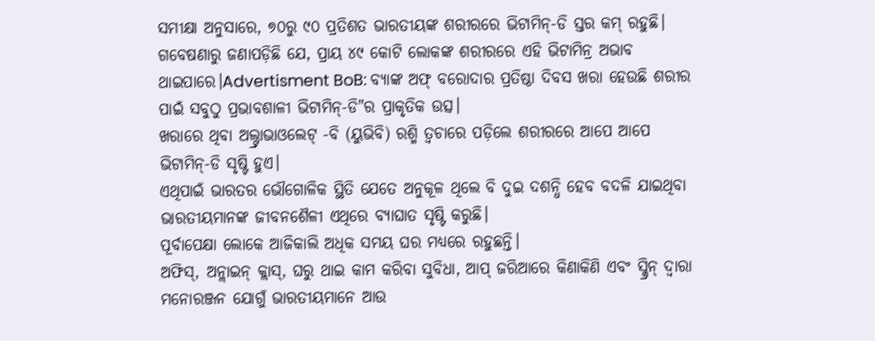ସମୀକ୍ଷା ଅନୁସାରେ, ୭୦ରୁ ୯୦ ପ୍ରତିଶତ ଭାରତୀୟଙ୍କ ଶରୀରରେ ଭିଟାମିନ୍-ଡି ସ୍ତର କମ୍ ରହୁଛି।
ଗବେଷଣାରୁ ଜଣାପଡ଼ିଛି ଯେ, ପ୍ରାୟ ୪୯ କୋଟି ଲୋକଙ୍କ ଶରୀରରେ ଏହି ଭିଟାମିନ୍ର ଅଭାବ ଥାଇପାରେ।Advertisment BoB: ବ୍ୟାଙ୍କ ଅଫ୍ ବରୋଦାର ପ୍ରତିଷ୍ଠା ଦିବସ ଖରା ହେଉଛି ଶରୀର ପାଇଁ ସବୁଠୁ ପ୍ରଭାବଶାଳୀ ଭିଟାମିନ୍-ଡି"ର ପ୍ରାକୃତିକ ଉତ୍ସ।
ଖରାରେ ଥିବା ଅଲ୍ଟ୍ରାଭାଓଲେଟ୍ -ବି (ୟୁଭିବି) ରଶ୍ମି ତ୍ବଚାରେ ପଡ଼ିଲେ ଶରୀରରେ ଆପେ ଆପେ ଭିଟାମିନ୍-ଡି ସୃଷ୍ଟି ହୁଏ।
ଏଥିପାଇଁ ଭାରତର ଭୌଗୋଳିକ ସ୍ଥିତି ଯେତେ ଅନୁକୂଳ ଥିଲେ ବି ଦୁଇ ଦଶନ୍ଧି ହେବ ବଦଳି ଯାଇଥିବା ଭାରତୀୟମାନଙ୍କ ଜୀବନଶୈଳୀ ଏଥିରେ ବ୍ୟାଘାତ ସୃଷ୍ଟି କରୁଛି।
ପୂର୍ବାପେକ୍ଷା ଲୋକେ ଆଜିକାଲି ଅଧିକ ସମୟ ଘର ମଧ୍ୟରେ ରହୁଛନ୍ତି।
ଅଫିସ୍, ଅନ୍ଲାଇନ୍ କ୍ଲାସ୍, ଘରୁ ଥାଇ କାମ କରିବା ସୁବିଧା, ଆପ୍ ଜରିଆରେ କିଣାକିଣି ଏବଂ ସ୍କ୍ରିନ୍ ଦ୍ବାରା ମନୋରଞ୍ଜନ ଯୋଗୁଁ ଭାରତୀୟମାନେ ଆଉ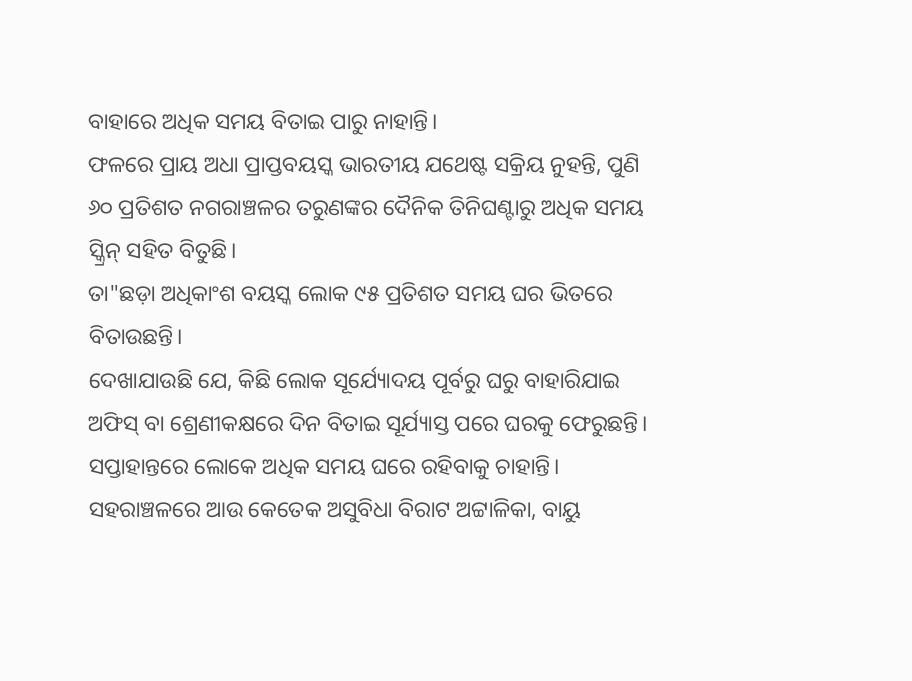ବାହାରେ ଅଧିକ ସମୟ ବିତାଇ ପାରୁ ନାହାନ୍ତି।
ଫଳରେ ପ୍ରାୟ ଅଧା ପ୍ରାପ୍ତବୟସ୍କ ଭାରତୀୟ ଯଥେଷ୍ଟ ସକ୍ରିୟ ନୁହନ୍ତି, ପୁଣି ୬୦ ପ୍ରତିଶତ ନଗରାଞ୍ଚଳର ତରୁଣଙ୍କର ଦୈନିକ ତିନିଘଣ୍ଟାରୁ ଅଧିକ ସମୟ ସ୍କ୍ରିନ୍ ସହିତ ବିତୁଛି।
ତା"ଛଡ଼ା ଅଧିକାଂଶ ବୟସ୍କ ଲୋକ ୯୫ ପ୍ରତିଶତ ସମୟ ଘର ଭିତରେ ବିତାଉଛନ୍ତି।
ଦେଖାଯାଉଛି ଯେ, କିଛି ଲୋକ ସୂର୍ଯ୍ୟୋଦୟ ପୂର୍ବରୁ ଘରୁ ବାହାରିଯାଇ ଅଫିସ୍ ବା ଶ୍ରେଣୀକକ୍ଷରେ ଦିନ ବିତାଇ ସୂର୍ଯ୍ୟାସ୍ତ ପରେ ଘରକୁ ଫେରୁଛନ୍ତି।
ସପ୍ତାହାନ୍ତରେ ଲୋକେ ଅଧିକ ସମୟ ଘରେ ରହିବାକୁ ଚାହାନ୍ତି।
ସହରାଞ୍ଚଳରେ ଆଉ କେତେକ ଅସୁବିଧା ବିରାଟ ଅଟ୍ଟାଳିକା, ବାୟୁ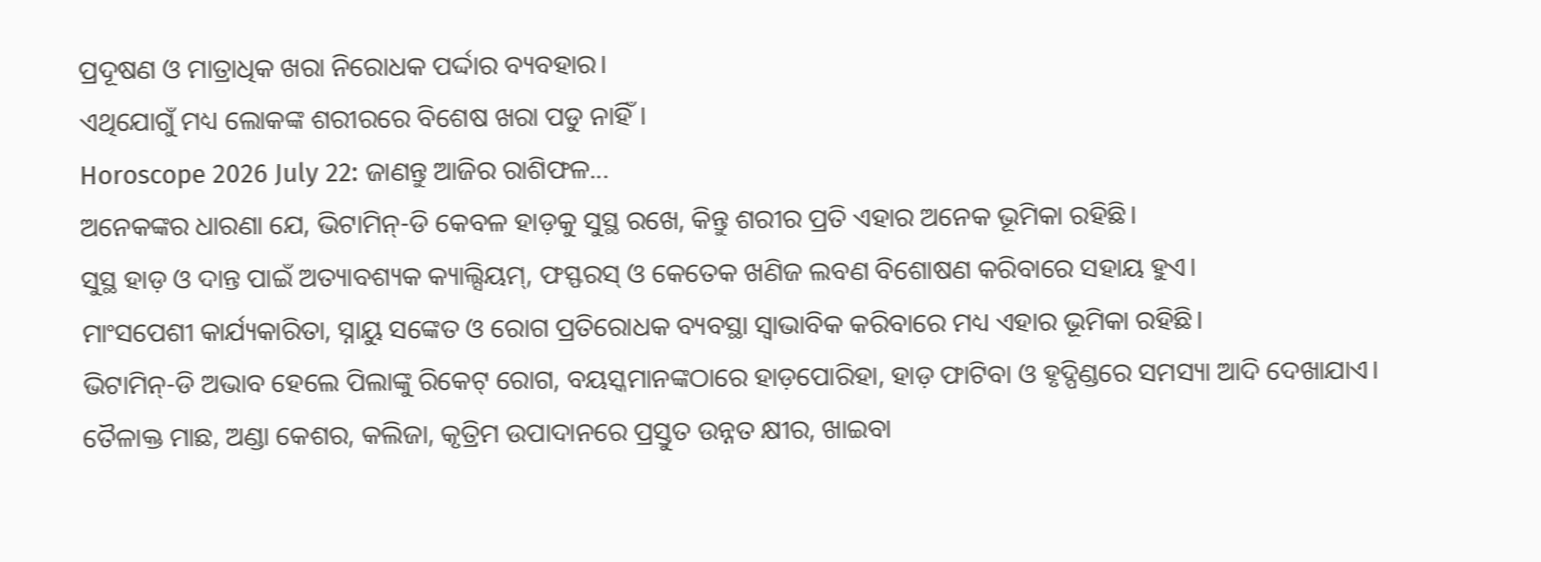ପ୍ରଦୂଷଣ ଓ ମାତ୍ରାଧିକ ଖରା ନିରୋଧକ ପର୍ଦ୍ଦାର ବ୍ୟବହାର।
ଏଥିଯୋଗୁଁ ମଧ୍ୟ ଲୋକଙ୍କ ଶରୀରରେ ବିଶେଷ ଖରା ପଡୁ ନାହିଁ।
Horoscope 2026 July 22: ଜାଣନ୍ତୁ ଆଜିର ରାଶିଫଳ...
ଅନେକଙ୍କର ଧାରଣା ଯେ, ଭିଟାମିନ୍-ଡି କେବଳ ହାଡ଼କୁ ସୁସ୍ଥ ରଖେ, କିନ୍ତୁ ଶରୀର ପ୍ରତି ଏହାର ଅନେକ ଭୂମିକା ରହିଛି।
ସୁସ୍ଥ ହାଡ଼ ଓ ଦାନ୍ତ ପାଇଁ ଅତ୍ୟାବଶ୍ୟକ କ୍ୟାଲ୍ସିୟମ୍, ଫସ୍ଫରସ୍ ଓ କେତେକ ଖଣିଜ ଲବଣ ବିଶୋଷଣ କରିବାରେ ସହାୟ ହୁଏ।
ମାଂସପେଶୀ କାର୍ଯ୍ୟକାରିତା, ସ୍ନାୟୁ ସଙ୍କେତ ଓ ରୋଗ ପ୍ରତିରୋଧକ ବ୍ୟବସ୍ଥା ସ୍ବାଭାବିକ କରିବାରେ ମଧ୍ୟ ଏହାର ଭୂମିକା ରହିଛି।
ଭିଟାମିନ୍-ଡି ଅଭାବ ହେଲେ ପିଲାଙ୍କୁ ରିକେଟ୍ ରୋଗ, ବୟସ୍କମାନଙ୍କଠାରେ ହାଡ଼ପୋରିହା, ହାଡ଼ ଫାଟିବା ଓ ହୃଦ୍ପିଣ୍ଡରେ ସମସ୍ୟା ଆଦି ଦେଖାଯାଏ।
ତୈଳାକ୍ତ ମାଛ, ଅଣ୍ଡା କେଶର, କଲିଜା, କୃତ୍ରିମ ଉପାଦାନରେ ପ୍ରସ୍ତୁତ ଉନ୍ନତ କ୍ଷୀର, ଖାଇବା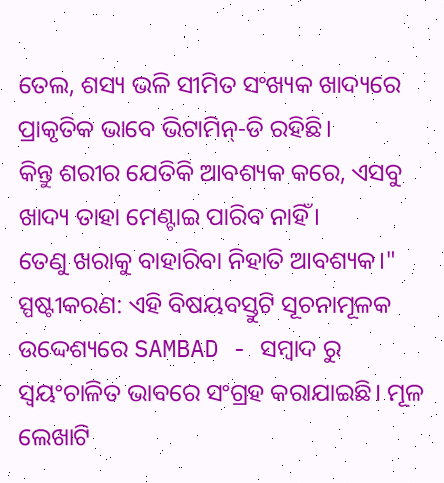ତେଲ, ଶସ୍ୟ ଭଳି ସୀମିତ ସଂଖ୍ୟକ ଖାଦ୍ୟରେ ପ୍ରାକୃତିକ ଭାବେ ଭିଟାମିନ୍-ଡି ରହିଛି।
କିନ୍ତୁ ଶରୀର ଯେତିକି ଆବଶ୍ୟକ କରେ, ଏସବୁ ଖାଦ୍ୟ ତାହା ମେଣ୍ଟାଇ ପାରିବ ନାହିଁ।
ତେଣୁ ଖରାକୁ ବାହାରିବା ନିହାତି ଆବଶ୍ୟକ।"
ସ୍ପଷ୍ଟୀକରଣ: ଏହି ବିଷୟବସ୍ତୁଟି ସୂଚନାମୂଳକ ଉଦ୍ଦେଶ୍ୟରେ SAMBAD - ସମ୍ବାଦ ରୁ ସ୍ୱୟଂଚାଳିତ ଭାବରେ ସଂଗ୍ରହ କରାଯାଇଛି। ମୂଳ ଲେଖାଟି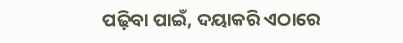ପଢ଼ିବା ପାଇଁ, ଦୟାକରି ଏଠାରେ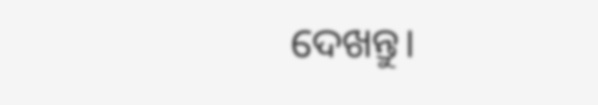ଦେଖନ୍ତୁ।